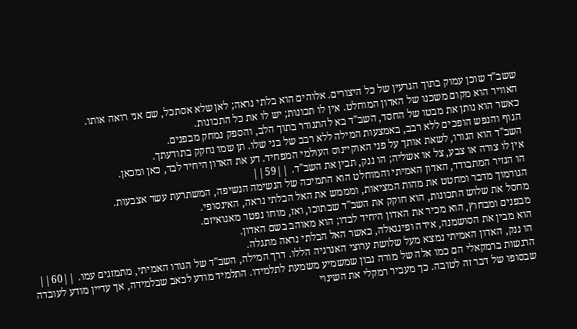ששב"ד שוכן עמוק בתוך הגרעין של כל היצורים. אלוהים הוא בלתי נראה; לאן שלא אסתכל, שם אני רואה אותו.
האוויר הוא מקום משכנו של האדון המוחלט. אין לו תכונות; יש לו את כל התכונות.
כאשר הוא נותן את מבטו של החסד, השב"ד בא להתגורר בתוך הלב, והספק נמחק מבפנים.
הגוף והנפש הופכים ללא רבב, באמצעות המילה ללא רבב של בני שלו. תן שמו נחקק בתודעתך.
השב"ד הוא הגורו, לשאת אותך על פני האוקיינוס העולמי המפחיד. דע את האדון היחיד לבד, כאן ומכאן.
אין לו צורה או צבע, צל או אשליה; הו ננק, תבין את השב"ד. ||59||
הו הנזיר המתבודד, האדון האמיתי והמוחלט הוא התמיכה של הנשימה הנשיפה, המשתרעת עשר אצבעות.
הגורמוך מדבר ומחטט את מהות המציאות, ומממש את האל הבלתי נראה, האינסופי.
מחסל את שלוש התכונות, הוא חוקק את השב"ד שבתוכו, ואז, מוחו נפטר מאגואיזם.
מבפנים ומבחוץ, הוא מכיר את האדון היחיד לבדו; הוא מאוהב בשם האדון.
הוא מבין את הסושמנה, אידה ופינגאלה, כאשר האל הבלתי נראה מתגלה.
הו ננק, האדון האמיתי נמצא מעל שלושת ערוצי האנרגיה הללו. דרך המילה, השב"ד של הגורו האמיתי, מתמזגים עמו. ||60||
הרגשות ברמקאלי הם כמו אלה של מורה נבון שמשמיע משמעת לתלמידו. התלמיד מודע לכאב שבלמידה, אך עדיין מודע לעובדה שבסופו של דבר זה לטובה. כך מעביר רמקלי את השינוי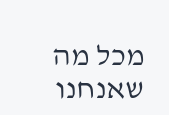מכל מה שאנחנו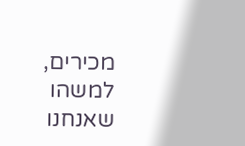מכירים, למשהו שאנחנו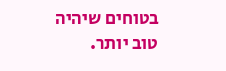בטוחים שיהיה טוב יותר.